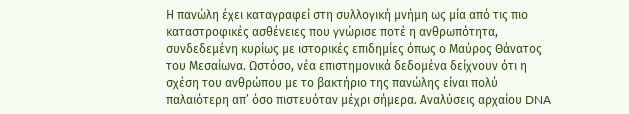Η πανώλη έχει καταγραφεί στη συλλογική μνήμη ως μία από τις πιο καταστροφικές ασθένειες που γνώρισε ποτέ η ανθρωπότητα, συνδεδεμένη κυρίως με ιστορικές επιδημίες όπως ο Μαύρος Θάνατος του Μεσαίωνα. Ωστόσο, νέα επιστημονικά δεδομένα δείχνουν ότι η σχέση του ανθρώπου με το βακτήριο της πανώλης είναι πολύ παλαιότερη απ’ όσο πιστευόταν μέχρι σήμερα. Αναλύσεις αρχαίου DNA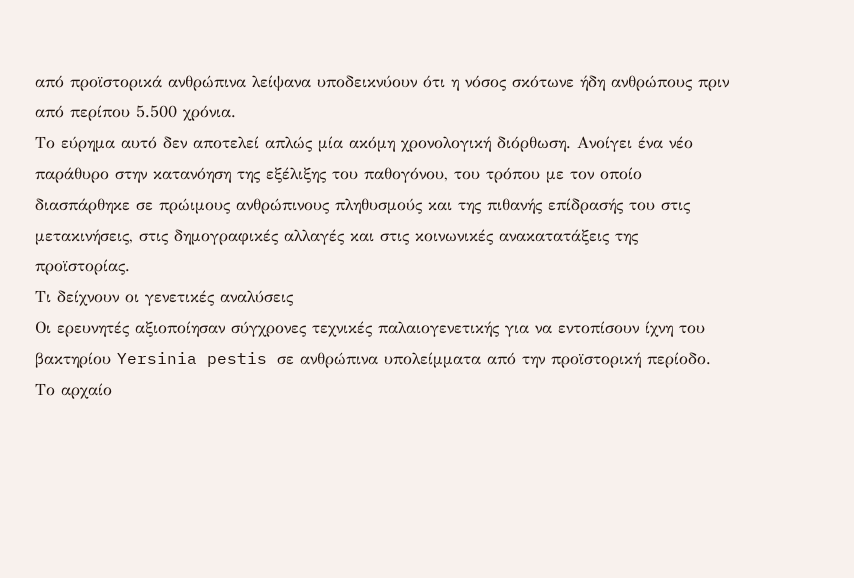από προϊστορικά ανθρώπινα λείψανα υποδεικνύουν ότι η νόσος σκότωνε ήδη ανθρώπους πριν από περίπου 5.500 χρόνια.
Το εύρημα αυτό δεν αποτελεί απλώς μία ακόμη χρονολογική διόρθωση. Ανοίγει ένα νέο παράθυρο στην κατανόηση της εξέλιξης του παθογόνου, του τρόπου με τον οποίο διασπάρθηκε σε πρώιμους ανθρώπινους πληθυσμούς και της πιθανής επίδρασής του στις μετακινήσεις, στις δημογραφικές αλλαγές και στις κοινωνικές ανακατατάξεις της προϊστορίας.
Τι δείχνουν οι γενετικές αναλύσεις
Οι ερευνητές αξιοποίησαν σύγχρονες τεχνικές παλαιογενετικής για να εντοπίσουν ίχνη του βακτηρίου Yersinia pestis σε ανθρώπινα υπολείμματα από την προϊστορική περίοδο. Το αρχαίο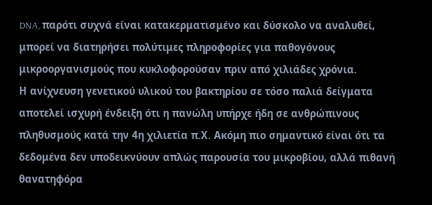DNA, παρότι συχνά είναι κατακερματισμένο και δύσκολο να αναλυθεί, μπορεί να διατηρήσει πολύτιμες πληροφορίες για παθογόνους μικροοργανισμούς που κυκλοφορούσαν πριν από χιλιάδες χρόνια.
Η ανίχνευση γενετικού υλικού του βακτηρίου σε τόσο παλιά δείγματα αποτελεί ισχυρή ένδειξη ότι η πανώλη υπήρχε ήδη σε ανθρώπινους πληθυσμούς κατά την 4η χιλιετία π.Χ. Ακόμη πιο σημαντικό είναι ότι τα δεδομένα δεν υποδεικνύουν απλώς παρουσία του μικροβίου, αλλά πιθανή θανατηφόρα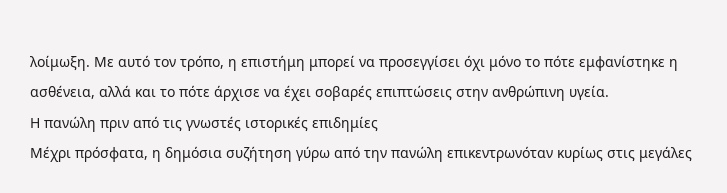λοίμωξη. Με αυτό τον τρόπο, η επιστήμη μπορεί να προσεγγίσει όχι μόνο το πότε εμφανίστηκε η ασθένεια, αλλά και το πότε άρχισε να έχει σοβαρές επιπτώσεις στην ανθρώπινη υγεία.
Η πανώλη πριν από τις γνωστές ιστορικές επιδημίες
Μέχρι πρόσφατα, η δημόσια συζήτηση γύρω από την πανώλη επικεντρωνόταν κυρίως στις μεγάλες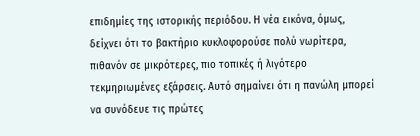επιδημίες της ιστορικής περιόδου. Η νέα εικόνα, όμως, δείχνει ότι το βακτήριο κυκλοφορούσε πολύ νωρίτερα, πιθανόν σε μικρότερες, πιο τοπικές ή λιγότερο τεκμηριωμένες εξάρσεις. Αυτό σημαίνει ότι η πανώλη μπορεί να συνόδευε τις πρώτες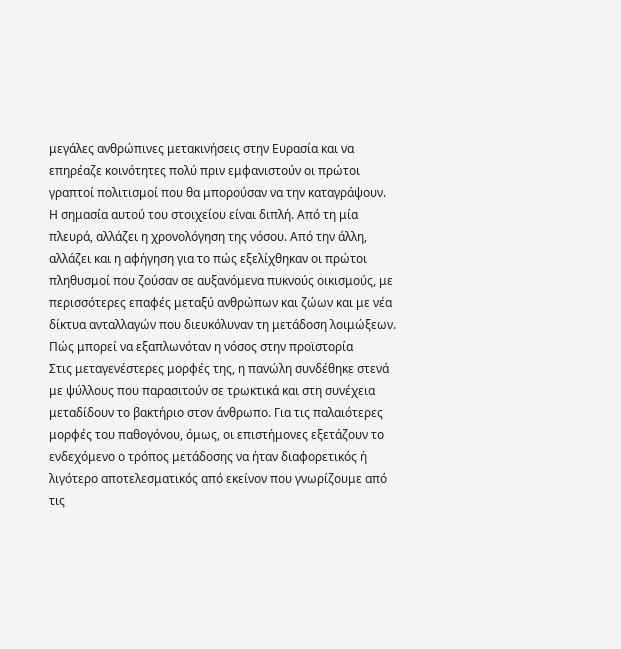μεγάλες ανθρώπινες μετακινήσεις στην Ευρασία και να επηρέαζε κοινότητες πολύ πριν εμφανιστούν οι πρώτοι γραπτοί πολιτισμοί που θα μπορούσαν να την καταγράψουν.
Η σημασία αυτού του στοιχείου είναι διπλή. Από τη μία πλευρά, αλλάζει η χρονολόγηση της νόσου. Από την άλλη, αλλάζει και η αφήγηση για το πώς εξελίχθηκαν οι πρώτοι πληθυσμοί που ζούσαν σε αυξανόμενα πυκνούς οικισμούς, με περισσότερες επαφές μεταξύ ανθρώπων και ζώων και με νέα δίκτυα ανταλλαγών που διευκόλυναν τη μετάδοση λοιμώξεων.
Πώς μπορεί να εξαπλωνόταν η νόσος στην προϊστορία
Στις μεταγενέστερες μορφές της, η πανώλη συνδέθηκε στενά με ψύλλους που παρασιτούν σε τρωκτικά και στη συνέχεια μεταδίδουν το βακτήριο στον άνθρωπο. Για τις παλαιότερες μορφές του παθογόνου, όμως, οι επιστήμονες εξετάζουν το ενδεχόμενο ο τρόπος μετάδοσης να ήταν διαφορετικός ή λιγότερο αποτελεσματικός από εκείνον που γνωρίζουμε από τις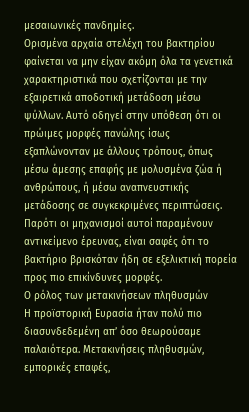μεσαιωνικές πανδημίες.
Ορισμένα αρχαία στελέχη του βακτηρίου φαίνεται να μην είχαν ακόμη όλα τα γενετικά χαρακτηριστικά που σχετίζονται με την εξαιρετικά αποδοτική μετάδοση μέσω ψύλλων. Αυτό οδηγεί στην υπόθεση ότι οι πρώιμες μορφές πανώλης ίσως εξαπλώνονταν με άλλους τρόπους, όπως μέσω άμεσης επαφής με μολυσμένα ζώα ή ανθρώπους, ή μέσω αναπνευστικής μετάδοσης σε συγκεκριμένες περιπτώσεις. Παρότι οι μηχανισμοί αυτοί παραμένουν αντικείμενο έρευνας, είναι σαφές ότι το βακτήριο βρισκόταν ήδη σε εξελικτική πορεία προς πιο επικίνδυνες μορφές.
Ο ρόλος των μετακινήσεων πληθυσμών
Η προϊστορική Ευρασία ήταν πολύ πιο διασυνδεδεμένη απ’ όσο θεωρούσαμε παλαιότερα. Μετακινήσεις πληθυσμών, εμπορικές επαφές,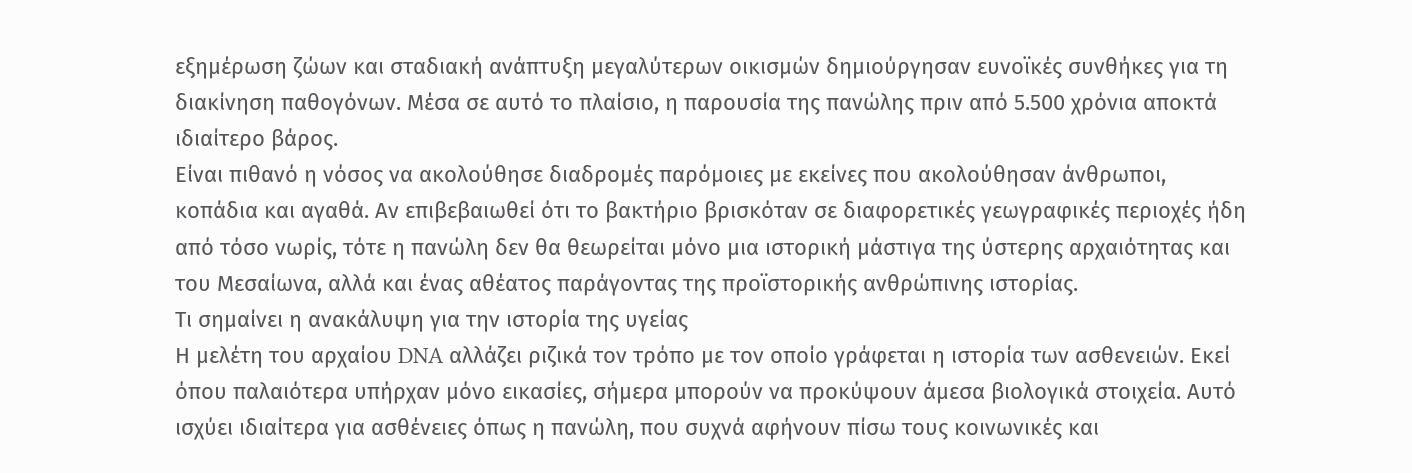εξημέρωση ζώων και σταδιακή ανάπτυξη μεγαλύτερων οικισμών δημιούργησαν ευνοϊκές συνθήκες για τη διακίνηση παθογόνων. Μέσα σε αυτό το πλαίσιο, η παρουσία της πανώλης πριν από 5.500 χρόνια αποκτά ιδιαίτερο βάρος.
Είναι πιθανό η νόσος να ακολούθησε διαδρομές παρόμοιες με εκείνες που ακολούθησαν άνθρωποι, κοπάδια και αγαθά. Αν επιβεβαιωθεί ότι το βακτήριο βρισκόταν σε διαφορετικές γεωγραφικές περιοχές ήδη από τόσο νωρίς, τότε η πανώλη δεν θα θεωρείται μόνο μια ιστορική μάστιγα της ύστερης αρχαιότητας και του Μεσαίωνα, αλλά και ένας αθέατος παράγοντας της προϊστορικής ανθρώπινης ιστορίας.
Τι σημαίνει η ανακάλυψη για την ιστορία της υγείας
Η μελέτη του αρχαίου DNA αλλάζει ριζικά τον τρόπο με τον οποίο γράφεται η ιστορία των ασθενειών. Εκεί όπου παλαιότερα υπήρχαν μόνο εικασίες, σήμερα μπορούν να προκύψουν άμεσα βιολογικά στοιχεία. Αυτό ισχύει ιδιαίτερα για ασθένειες όπως η πανώλη, που συχνά αφήνουν πίσω τους κοινωνικές και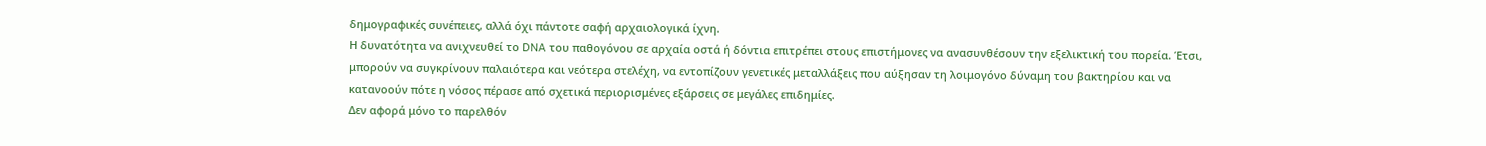δημογραφικές συνέπειες, αλλά όχι πάντοτε σαφή αρχαιολογικά ίχνη.
Η δυνατότητα να ανιχνευθεί το DNA του παθογόνου σε αρχαία οστά ή δόντια επιτρέπει στους επιστήμονες να ανασυνθέσουν την εξελικτική του πορεία. Έτσι, μπορούν να συγκρίνουν παλαιότερα και νεότερα στελέχη, να εντοπίζουν γενετικές μεταλλάξεις που αύξησαν τη λοιμογόνο δύναμη του βακτηρίου και να κατανοούν πότε η νόσος πέρασε από σχετικά περιορισμένες εξάρσεις σε μεγάλες επιδημίες.
Δεν αφορά μόνο το παρελθόν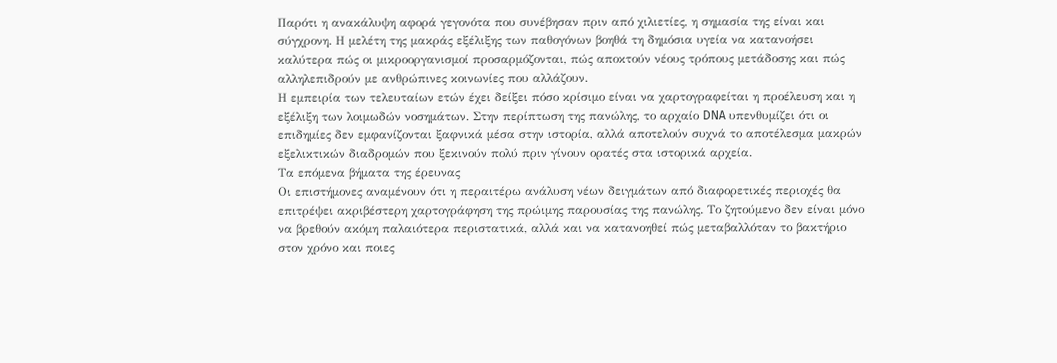Παρότι η ανακάλυψη αφορά γεγονότα που συνέβησαν πριν από χιλιετίες, η σημασία της είναι και σύγχρονη. Η μελέτη της μακράς εξέλιξης των παθογόνων βοηθά τη δημόσια υγεία να κατανοήσει καλύτερα πώς οι μικροοργανισμοί προσαρμόζονται, πώς αποκτούν νέους τρόπους μετάδοσης και πώς αλληλεπιδρούν με ανθρώπινες κοινωνίες που αλλάζουν.
Η εμπειρία των τελευταίων ετών έχει δείξει πόσο κρίσιμο είναι να χαρτογραφείται η προέλευση και η εξέλιξη των λοιμωδών νοσημάτων. Στην περίπτωση της πανώλης, το αρχαίο DNA υπενθυμίζει ότι οι επιδημίες δεν εμφανίζονται ξαφνικά μέσα στην ιστορία, αλλά αποτελούν συχνά το αποτέλεσμα μακρών εξελικτικών διαδρομών που ξεκινούν πολύ πριν γίνουν ορατές στα ιστορικά αρχεία.
Τα επόμενα βήματα της έρευνας
Οι επιστήμονες αναμένουν ότι η περαιτέρω ανάλυση νέων δειγμάτων από διαφορετικές περιοχές θα επιτρέψει ακριβέστερη χαρτογράφηση της πρώιμης παρουσίας της πανώλης. Το ζητούμενο δεν είναι μόνο να βρεθούν ακόμη παλαιότερα περιστατικά, αλλά και να κατανοηθεί πώς μεταβαλλόταν το βακτήριο στον χρόνο και ποιες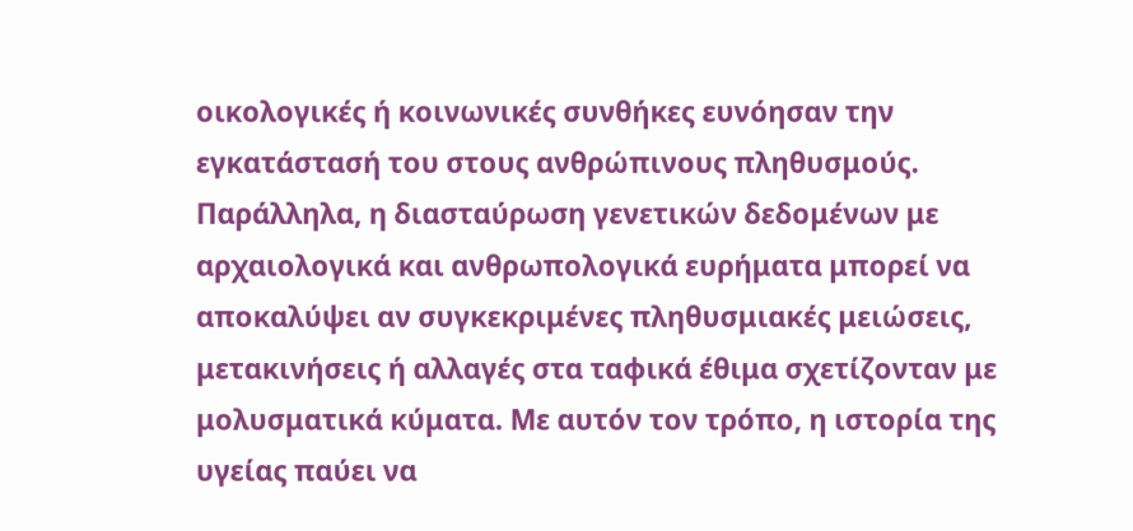οικολογικές ή κοινωνικές συνθήκες ευνόησαν την εγκατάστασή του στους ανθρώπινους πληθυσμούς.
Παράλληλα, η διασταύρωση γενετικών δεδομένων με αρχαιολογικά και ανθρωπολογικά ευρήματα μπορεί να αποκαλύψει αν συγκεκριμένες πληθυσμιακές μειώσεις, μετακινήσεις ή αλλαγές στα ταφικά έθιμα σχετίζονταν με μολυσματικά κύματα. Με αυτόν τον τρόπο, η ιστορία της υγείας παύει να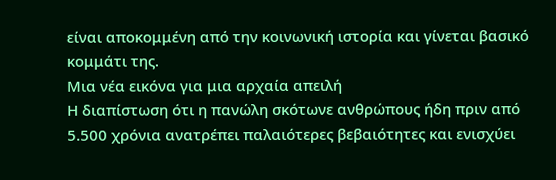είναι αποκομμένη από την κοινωνική ιστορία και γίνεται βασικό κομμάτι της.
Μια νέα εικόνα για μια αρχαία απειλή
Η διαπίστωση ότι η πανώλη σκότωνε ανθρώπους ήδη πριν από 5.500 χρόνια ανατρέπει παλαιότερες βεβαιότητες και ενισχύει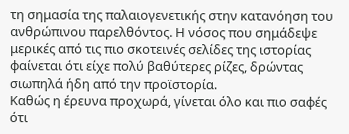τη σημασία της παλαιογενετικής στην κατανόηση του ανθρώπινου παρελθόντος. Η νόσος που σημάδεψε μερικές από τις πιο σκοτεινές σελίδες της ιστορίας φαίνεται ότι είχε πολύ βαθύτερες ρίζες, δρώντας σιωπηλά ήδη από την προϊστορία.
Καθώς η έρευνα προχωρά, γίνεται όλο και πιο σαφές ότι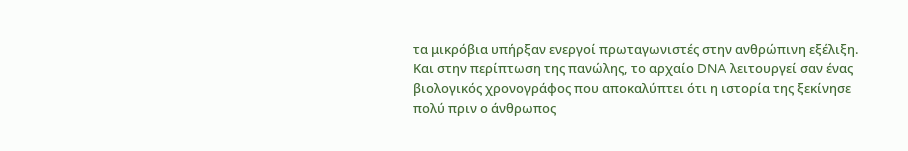τα μικρόβια υπήρξαν ενεργοί πρωταγωνιστές στην ανθρώπινη εξέλιξη. Και στην περίπτωση της πανώλης, το αρχαίο DNA λειτουργεί σαν ένας βιολογικός χρονογράφος που αποκαλύπτει ότι η ιστορία της ξεκίνησε πολύ πριν ο άνθρωπος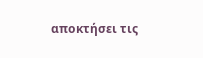αποκτήσει τις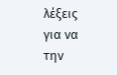λέξεις για να την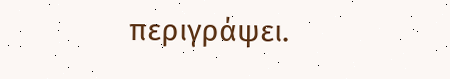περιγράψει.